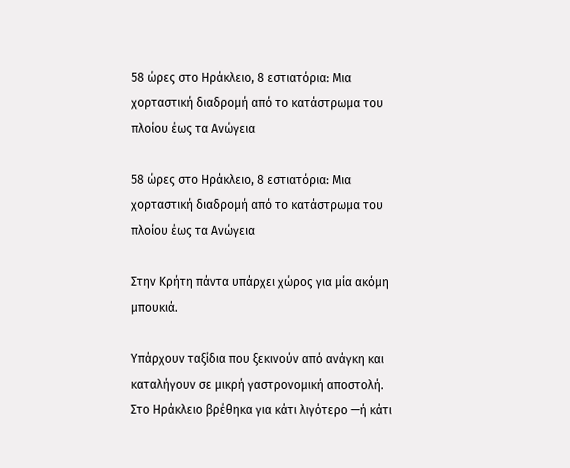58 ώρες στο Ηράκλειο, 8 εστιατόρια: Μια χορταστική διαδρομή από το κατάστρωμα του πλοίου έως τα Ανώγεια

58 ώρες στο Ηράκλειο, 8 εστιατόρια: Μια χορταστική διαδρομή από το κατάστρωμα του πλοίου έως τα Ανώγεια

Στην Κρήτη πάντα υπάρχει χώρος για μία ακόμη μπουκιά.

Υπάρχουν ταξίδια που ξεκινούν από ανάγκη και καταλήγουν σε μικρή γαστρονομική αποστολή. Στο Ηράκλειο βρέθηκα για κάτι λιγότερο —ή κάτι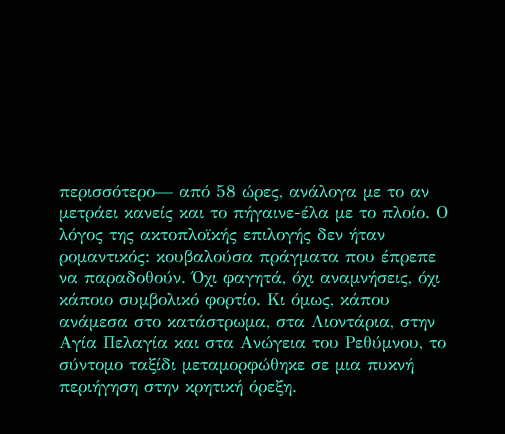περισσότερο— από 58 ώρες, ανάλογα με το αν μετράει κανείς και το πήγαινε-έλα με το πλοίο. Ο λόγος της ακτοπλοϊκής επιλογής δεν ήταν ρομαντικός: κουβαλούσα πράγματα που έπρεπε να παραδοθούν. Όχι φαγητά, όχι αναμνήσεις, όχι κάποιο συμβολικό φορτίο. Κι όμως, κάπου ανάμεσα στο κατάστρωμα, στα Λιοντάρια, στην Αγία Πελαγία και στα Ανώγεια του Ρεθύμνου, το σύντομο ταξίδι μεταμορφώθηκε σε μια πυκνή περιήγηση στην κρητική όρεξη.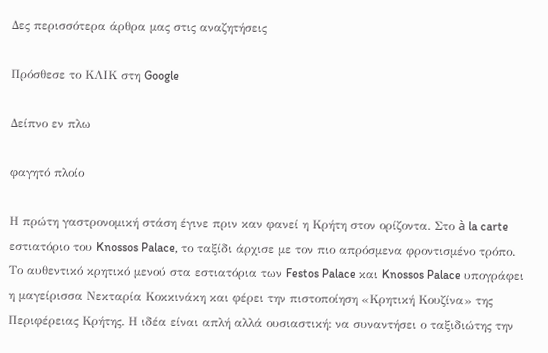Δες περισσότερα άρθρα μας στις αναζητήσεις

Πρόσθεσε το ΚΛΙΚ στη Google

Δείπνο εν πλω

φαγητό πλοίο

Η πρώτη γαστρονομική στάση έγινε πριν καν φανεί η Κρήτη στον ορίζοντα. Στο à la carte εστιατόριο του Knossos Palace, το ταξίδι άρχισε με τον πιο απρόσμενα φροντισμένο τρόπο. Το αυθεντικό κρητικό μενού στα εστιατόρια των Festos Palace και Knossos Palace υπογράφει η μαγείρισσα Νεκταρία Κοκκινάκη και φέρει την πιστοποίηση «Κρητική Κουζίνα» της Περιφέρειας Κρήτης. Η ιδέα είναι απλή αλλά ουσιαστική: να συναντήσει ο ταξιδιώτης την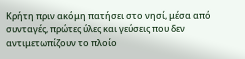Κρήτη πριν ακόμη πατήσει στο νησί, μέσα από συνταγές, πρώτες ύλες και γεύσεις που δεν αντιμετωπίζουν το πλοίο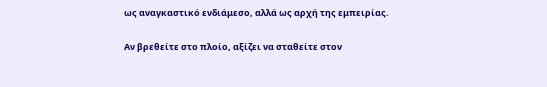ως αναγκαστικό ενδιάμεσο, αλλά ως αρχή της εμπειρίας.

Αν βρεθείτε στο πλοίο, αξίζει να σταθείτε στον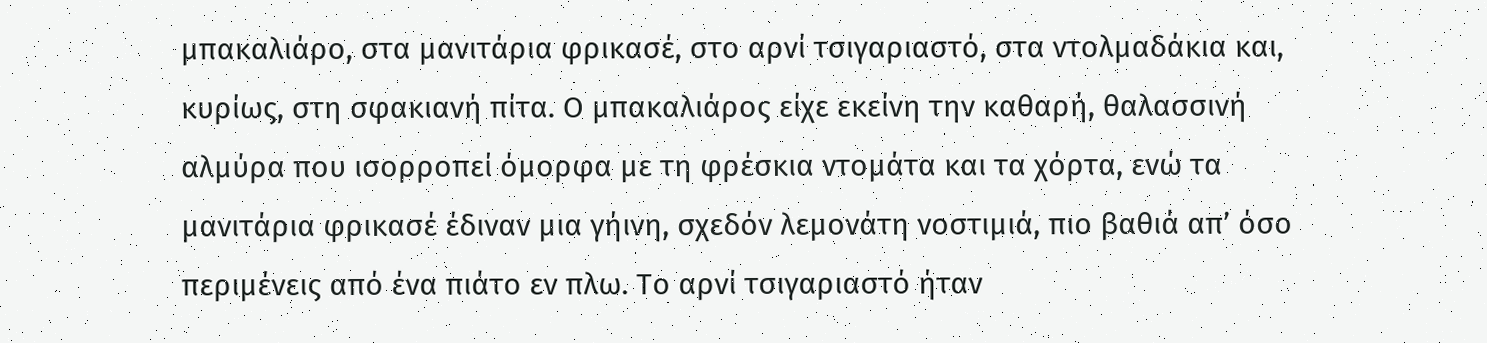μπακαλιάρο, στα μανιτάρια φρικασέ, στο αρνί τσιγαριαστό, στα ντολμαδάκια και, κυρίως, στη σφακιανή πίτα. Ο μπακαλιάρος είχε εκείνη την καθαρή, θαλασσινή αλμύρα που ισορροπεί όμορφα με τη φρέσκια ντομάτα και τα χόρτα, ενώ τα μανιτάρια φρικασέ έδιναν μια γήινη, σχεδόν λεμονάτη νοστιμιά, πιο βαθιά απ’ όσο περιμένεις από ένα πιάτο εν πλω. Το αρνί τσιγαριαστό ήταν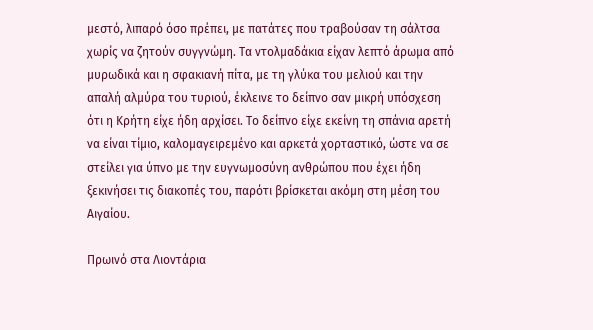μεστό, λιπαρό όσο πρέπει, με πατάτες που τραβούσαν τη σάλτσα χωρίς να ζητούν συγγνώμη. Τα ντολμαδάκια είχαν λεπτό άρωμα από μυρωδικά και η σφακιανή πίτα, με τη γλύκα του μελιού και την απαλή αλμύρα του τυριού, έκλεινε το δείπνο σαν μικρή υπόσχεση ότι η Κρήτη είχε ήδη αρχίσει. Το δείπνο είχε εκείνη τη σπάνια αρετή να είναι τίμιο, καλομαγειρεμένο και αρκετά χορταστικό, ώστε να σε στείλει για ύπνο με την ευγνωμοσύνη ανθρώπου που έχει ήδη ξεκινήσει τις διακοπές του, παρότι βρίσκεται ακόμη στη μέση του Αιγαίου.

Πρωινό στα Λιοντάρια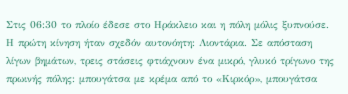Στις 06:30 το πλοίο έδεσε στο Ηράκλειο και η πόλη μόλις ξυπνούσε. Η πρώτη κίνηση ήταν σχεδόν αυτονόητη: Λιοντάρια. Σε απόσταση λίγων βημάτων, τρεις στάσεις φτιάχνουν ένα μικρό, γλυκό τρίγωνο της πρωινής πόλης: μπουγάτσα με κρέμα από το «Κιρκόρ», μπουγάτσα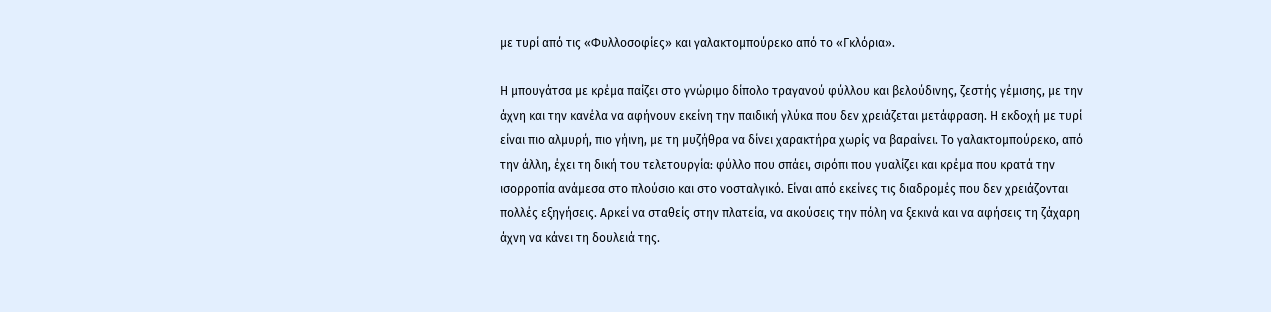με τυρί από τις «Φυλλοσοφίες» και γαλακτομπούρεκο από το «Γκλόρια».

Η μπουγάτσα με κρέμα παίζει στο γνώριμο δίπολο τραγανού φύλλου και βελούδινης, ζεστής γέμισης, με την άχνη και την κανέλα να αφήνουν εκείνη την παιδική γλύκα που δεν χρειάζεται μετάφραση. Η εκδοχή με τυρί είναι πιο αλμυρή, πιο γήινη, με τη μυζήθρα να δίνει χαρακτήρα χωρίς να βαραίνει. Το γαλακτομπούρεκο, από την άλλη, έχει τη δική του τελετουργία: φύλλο που σπάει, σιρόπι που γυαλίζει και κρέμα που κρατά την ισορροπία ανάμεσα στο πλούσιο και στο νοσταλγικό. Είναι από εκείνες τις διαδρομές που δεν χρειάζονται πολλές εξηγήσεις. Αρκεί να σταθείς στην πλατεία, να ακούσεις την πόλη να ξεκινά και να αφήσεις τη ζάχαρη άχνη να κάνει τη δουλειά της.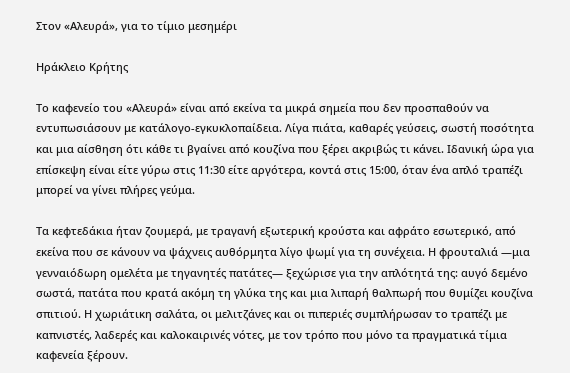Στον «Αλευρά», για το τίμιο μεσημέρι

Ηράκλειο Κρήτης

Το καφενείο του «Αλευρά» είναι από εκείνα τα μικρά σημεία που δεν προσπαθούν να εντυπωσιάσουν με κατάλογο-εγκυκλοπαίδεια. Λίγα πιάτα, καθαρές γεύσεις, σωστή ποσότητα και μια αίσθηση ότι κάθε τι βγαίνει από κουζίνα που ξέρει ακριβώς τι κάνει. Ιδανική ώρα για επίσκεψη είναι είτε γύρω στις 11:30 είτε αργότερα, κοντά στις 15:00, όταν ένα απλό τραπέζι μπορεί να γίνει πλήρες γεύμα.

Τα κεφτεδάκια ήταν ζουμερά, με τραγανή εξωτερική κρούστα και αφράτο εσωτερικό, από εκείνα που σε κάνουν να ψάχνεις αυθόρμητα λίγο ψωμί για τη συνέχεια. Η φρουταλιά —μια γενναιόδωρη ομελέτα με τηγανητές πατάτες— ξεχώρισε για την απλότητά της: αυγό δεμένο σωστά, πατάτα που κρατά ακόμη τη γλύκα της και μια λιπαρή θαλπωρή που θυμίζει κουζίνα σπιτιού. Η χωριάτικη σαλάτα, οι μελιτζάνες και οι πιπεριές συμπλήρωσαν το τραπέζι με καπνιστές, λαδερές και καλοκαιρινές νότες, με τον τρόπο που μόνο τα πραγματικά τίμια καφενεία ξέρουν.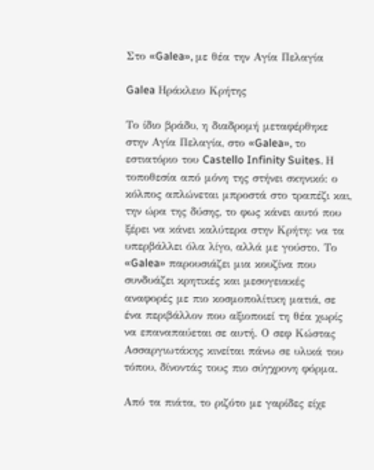Στο «Galea», με θέα την Αγία Πελαγία

Galea Ηράκλειο Κρήτης

Το ίδιο βράδυ, η διαδρομή μεταφέρθηκε στην Αγία Πελαγία, στο «Galea», το εστιατόριο του Castello Infinity Suites. Η τοποθεσία από μόνη της στήνει σκηνικό: ο κόλπος απλώνεται μπροστά στο τραπέζι και, την ώρα της δύσης, το φως κάνει αυτό που ξέρει να κάνει καλύτερα στην Κρήτη: να τα υπερβάλλει όλα λίγο, αλλά με γούστο. Το «Galea» παρουσιάζει μια κουζίνα που συνδυάζει κρητικές και μεσογειακές αναφορές με πιο κοσμοπολίτικη ματιά, σε ένα περιβάλλον που αξιοποιεί τη θέα χωρίς να επαναπαύεται σε αυτή. Ο σεφ Κώστας Ασσαργιωτάκης κινείται πάνω σε υλικά του τόπου, δίνοντάς τους πιο σύγχρονη φόρμα.

Από τα πιάτα, το ριζότο με γαρίδες είχε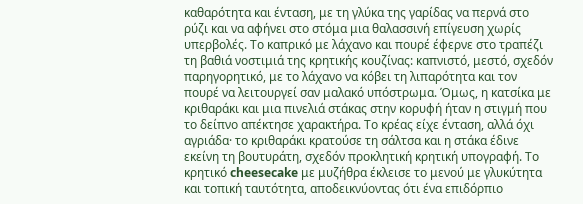καθαρότητα και ένταση, με τη γλύκα της γαρίδας να περνά στο ρύζι και να αφήνει στο στόμα μια θαλασσινή επίγευση χωρίς υπερβολές. Το καπρικό με λάχανο και πουρέ έφερνε στο τραπέζι τη βαθιά νοστιμιά της κρητικής κουζίνας: καπνιστό, μεστό, σχεδόν παρηγορητικό, με το λάχανο να κόβει τη λιπαρότητα και τον πουρέ να λειτουργεί σαν μαλακό υπόστρωμα. Όμως, η κατσίκα με κριθαράκι και μια πινελιά στάκας στην κορυφή ήταν η στιγμή που το δείπνο απέκτησε χαρακτήρα. Το κρέας είχε ένταση, αλλά όχι αγριάδα· το κριθαράκι κρατούσε τη σάλτσα και η στάκα έδινε εκείνη τη βουτυράτη, σχεδόν προκλητική κρητική υπογραφή. Το κρητικό cheesecake με μυζήθρα έκλεισε το μενού με γλυκύτητα και τοπική ταυτότητα, αποδεικνύοντας ότι ένα επιδόρπιο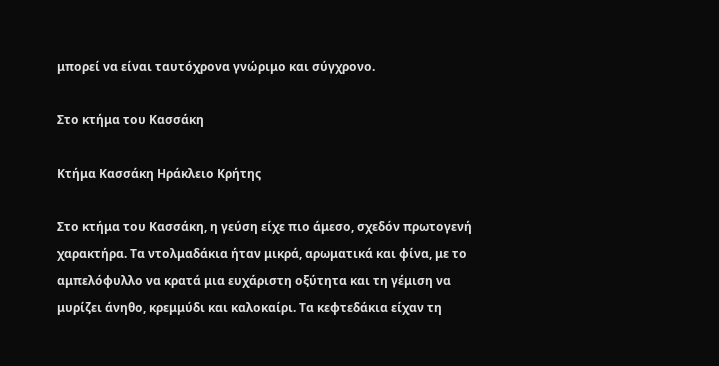μπορεί να είναι ταυτόχρονα γνώριμο και σύγχρονο.

Στο κτήμα του Κασσάκη

Κτήμα Κασσάκη Ηράκλειο Κρήτης

Στο κτήμα του Κασσάκη, η γεύση είχε πιο άμεσο, σχεδόν πρωτογενή χαρακτήρα. Τα ντολμαδάκια ήταν μικρά, αρωματικά και φίνα, με το αμπελόφυλλο να κρατά μια ευχάριστη οξύτητα και τη γέμιση να μυρίζει άνηθο, κρεμμύδι και καλοκαίρι. Τα κεφτεδάκια είχαν τη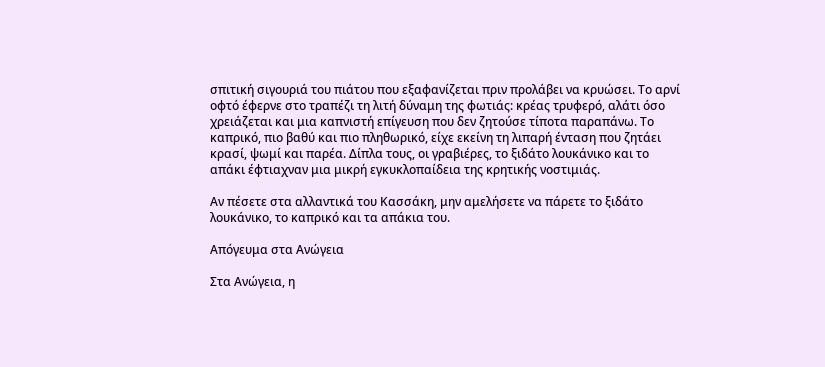σπιτική σιγουριά του πιάτου που εξαφανίζεται πριν προλάβει να κρυώσει. Το αρνί οφτό έφερνε στο τραπέζι τη λιτή δύναμη της φωτιάς: κρέας τρυφερό, αλάτι όσο χρειάζεται και μια καπνιστή επίγευση που δεν ζητούσε τίποτα παραπάνω. Το καπρικό, πιο βαθύ και πιο πληθωρικό, είχε εκείνη τη λιπαρή ένταση που ζητάει κρασί, ψωμί και παρέα. Δίπλα τους, οι γραβιέρες, το ξιδάτο λουκάνικο και το απάκι έφτιαχναν μια μικρή εγκυκλοπαίδεια της κρητικής νοστιμιάς.

Αν πέσετε στα αλλαντικά του Κασσάκη, μην αμελήσετε να πάρετε το ξιδάτο λουκάνικο, το καπρικό και τα απάκια του.

Απόγευμα στα Ανώγεια

Στα Ανώγεια, η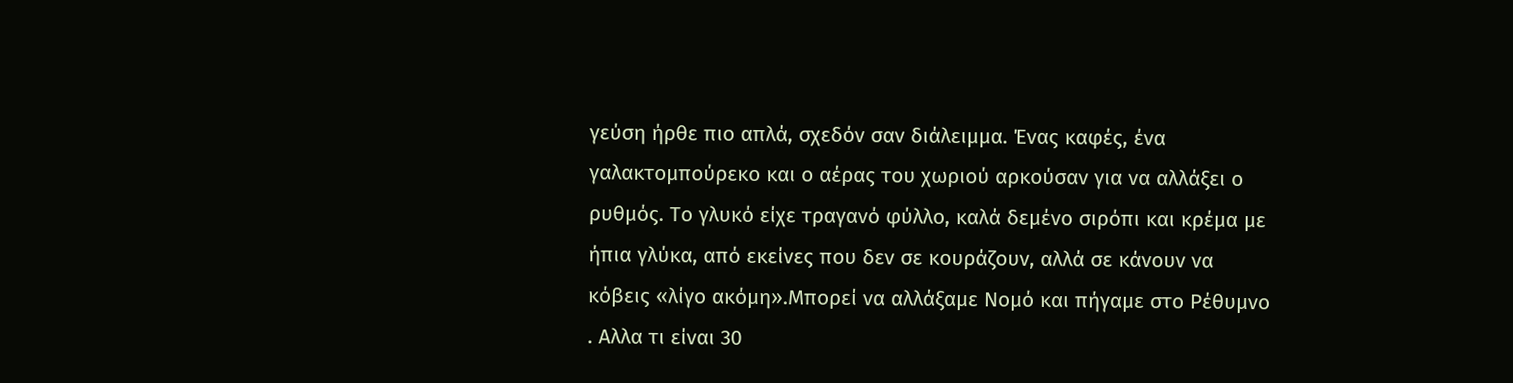γεύση ήρθε πιο απλά, σχεδόν σαν διάλειμμα. Ένας καφές, ένα γαλακτομπούρεκο και ο αέρας του χωριού αρκούσαν για να αλλάξει ο ρυθμός. Το γλυκό είχε τραγανό φύλλο, καλά δεμένο σιρόπι και κρέμα με ήπια γλύκα, από εκείνες που δεν σε κουράζουν, αλλά σε κάνουν να κόβεις «λίγο ακόμη».Mπορεί να αλλάξαμε Νομό και πήγαμε στο Ρέθυμνο . Αλλα τι είναι 30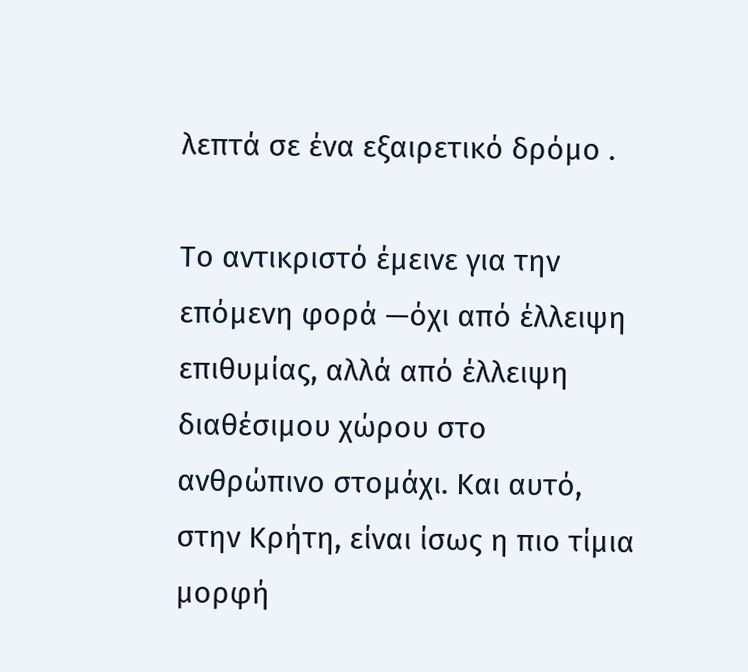λεπτά σε ένα εξαιρετικό δρόμο .

Το αντικριστό έμεινε για την επόμενη φορά —όχι από έλλειψη επιθυμίας, αλλά από έλλειψη διαθέσιμου χώρου στο ανθρώπινο στομάχι. Και αυτό, στην Κρήτη, είναι ίσως η πιο τίμια μορφή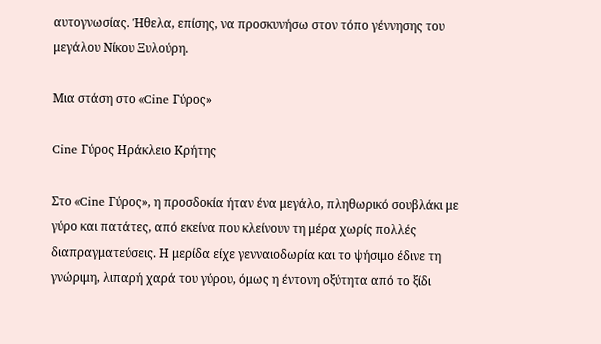αυτογνωσίας. Ήθελα, επίσης, να προσκυνήσω στον τόπο γέννησης του μεγάλου Νίκου Ξυλούρη.

Μια στάση στο «Cine Γύρος»

Cine Γύρος Ηράκλειο Κρήτης

Στο «Cine Γύρος», η προσδοκία ήταν ένα μεγάλο, πληθωρικό σουβλάκι με γύρο και πατάτες, από εκείνα που κλείνουν τη μέρα χωρίς πολλές διαπραγματεύσεις. Η μερίδα είχε γενναιοδωρία και το ψήσιμο έδινε τη γνώριμη, λιπαρή χαρά του γύρου, όμως η έντονη οξύτητα από το ξίδι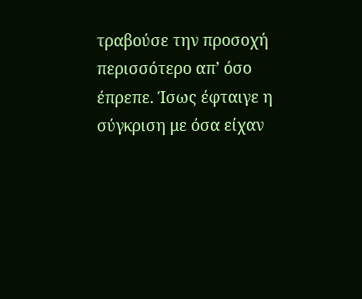τραβούσε την προσοχή περισσότερο απ’ όσο έπρεπε. Ίσως έφταιγε η σύγκριση με όσα είχαν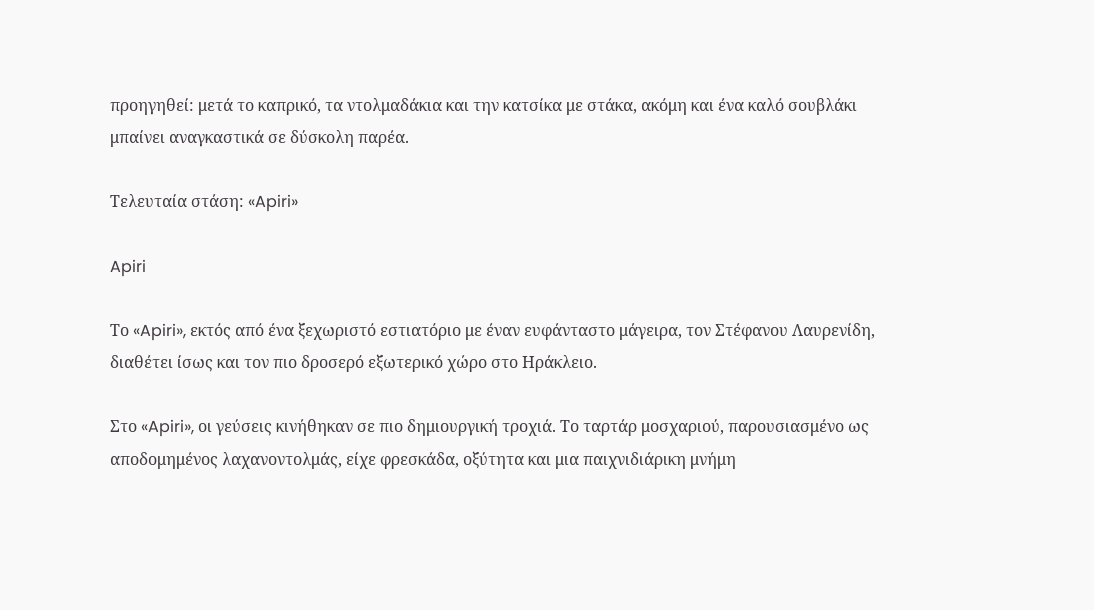προηγηθεί: μετά το καπρικό, τα ντολμαδάκια και την κατσίκα με στάκα, ακόμη και ένα καλό σουβλάκι μπαίνει αναγκαστικά σε δύσκολη παρέα.

Τελευταία στάση: «Apiri»

Apiri

Το «Apiri», εκτός από ένα ξεχωριστό εστιατόριο με έναν ευφάνταστο μάγειρα, τον Στέφανου Λαυρενίδη, διαθέτει ίσως και τον πιο δροσερό εξωτερικό χώρο στο Ηράκλειο.

Στο «Apiri», οι γεύσεις κινήθηκαν σε πιο δημιουργική τροχιά. Το ταρτάρ μοσχαριού, παρουσιασμένο ως αποδομημένος λαχανοντολμάς, είχε φρεσκάδα, οξύτητα και μια παιχνιδιάρικη μνήμη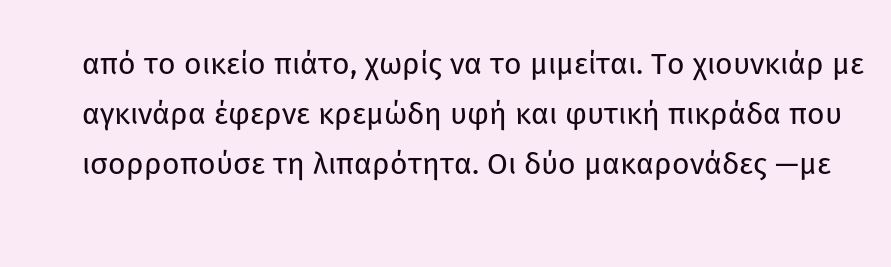από το οικείο πιάτο, χωρίς να το μιμείται. Το χιουνκιάρ με αγκινάρα έφερνε κρεμώδη υφή και φυτική πικράδα που ισορροπούσε τη λιπαρότητα. Οι δύο μακαρονάδες —με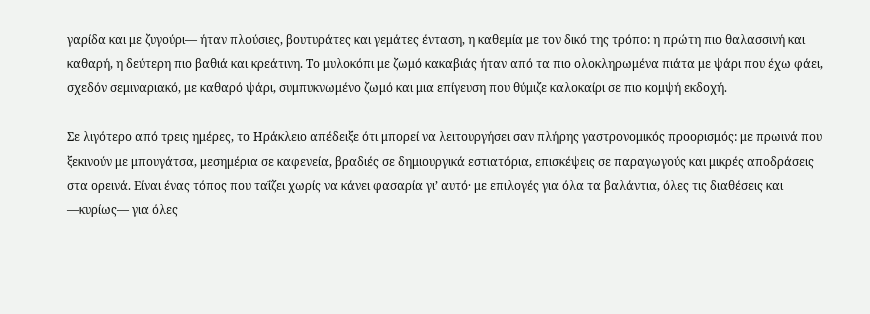γαρίδα και με ζυγούρι— ήταν πλούσιες, βουτυράτες και γεμάτες ένταση, η καθεμία με τον δικό της τρόπο: η πρώτη πιο θαλασσινή και καθαρή, η δεύτερη πιο βαθιά και κρεάτινη. Το μυλοκόπι με ζωμό κακαβιάς ήταν από τα πιο ολοκληρωμένα πιάτα με ψάρι που έχω φάει, σχεδόν σεμιναριακό, με καθαρό ψάρι, συμπυκνωμένο ζωμό και μια επίγευση που θύμιζε καλοκαίρι σε πιο κομψή εκδοχή.

Σε λιγότερο από τρεις ημέρες, το Ηράκλειο απέδειξε ότι μπορεί να λειτουργήσει σαν πλήρης γαστρονομικός προορισμός: με πρωινά που ξεκινούν με μπουγάτσα, μεσημέρια σε καφενεία, βραδιές σε δημιουργικά εστιατόρια, επισκέψεις σε παραγωγούς και μικρές αποδράσεις στα ορεινά. Είναι ένας τόπος που ταΐζει χωρίς να κάνει φασαρία γι’ αυτό· με επιλογές για όλα τα βαλάντια, όλες τις διαθέσεις και —κυρίως— για όλες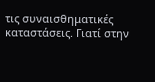τις συναισθηματικές καταστάσεις. Γιατί στην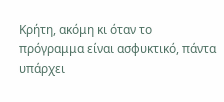Κρήτη, ακόμη κι όταν το πρόγραμμα είναι ασφυκτικό, πάντα υπάρχει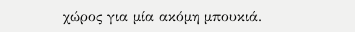χώρος για μία ακόμη μπουκιά.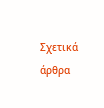Σχετικά άρθρα